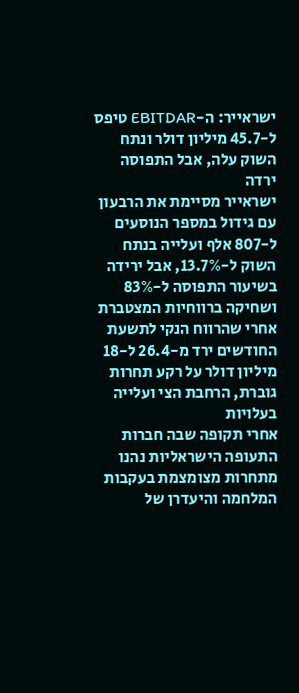ישראייר: ה-EBITDAR טיפס ל-45.7 מיליון דולר ונתח השוק עלה, אבל התפוסה ירדה
ישראייר מסיימת את הרבעון עם גידול במספר הנוסעים ל-807 אלף ועלייה בנתח השוק ל-13.7%, אבל ירידה בשיעור התפוסה ל-83% ושחיקה ברווחיות המצטברת אחרי שהרווח הנקי לתשעת החודשים ירד מ-26.4 ל-18 מיליון דולר על רקע תחרות גוברת, הרחבת הצי ועלייה בעלויות
אחרי תקופה שבה חברות התעופה הישראליות נהנו מתחרות מצומצמת בעקבות המלחמה והיעדרן של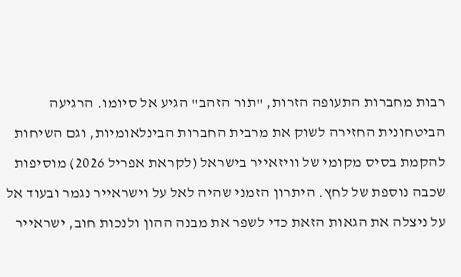רבות מחברות התעופה הזרות, "תור הזהב" הגיע אל סיומו. הרגיעה הביטחונית החזירה לשוק את מרבית החברות הבינלאומיות, וגם השיחות להקמת בסיס מקומי של וויזאייר בישראל (לקראת אפריל 2026) מוסיפות שכבה נוספת של לחץ. היתרון הזמני שהיה לאל על וישראייר נגמר ובעוד אל על ניצלה את הגאות הזאת כדי לשפר את מבנה ההון ולנכות חוב, ישראייר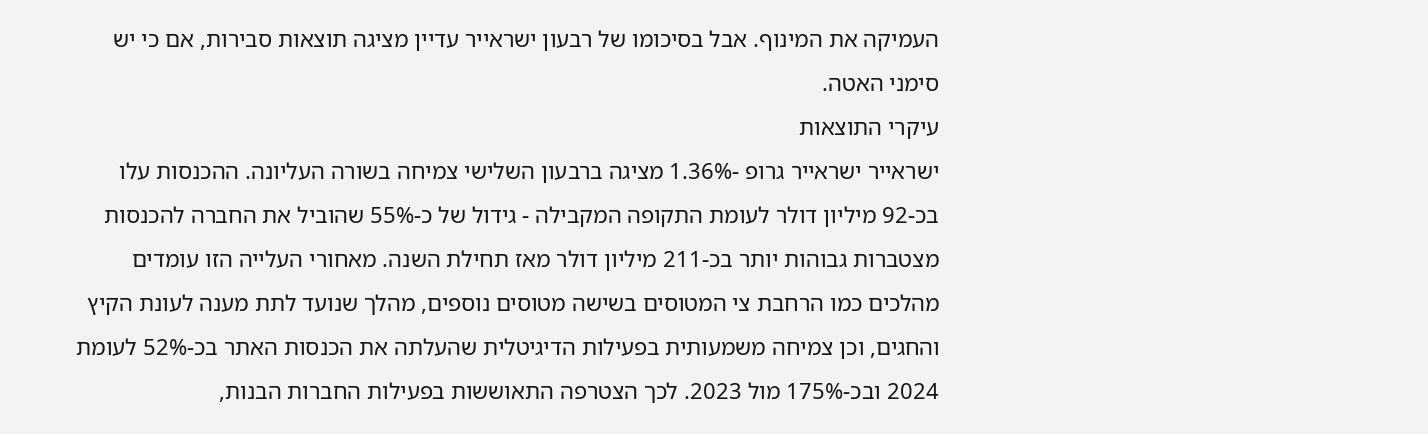העמיקה את המינוף. אבל בסיכומו של רבעון ישראייר עדיין מציגה תוצאות סבירות, אם כי יש סימני האטה.
עיקרי התוצאות
ישראייר ישראייר גרופ -1.36% מציגה ברבעון השלישי צמיחה בשורה העליונה. ההכנסות עלו בכ-92 מיליון דולר לעומת התקופה המקבילה - גידול של כ-55% שהוביל את החברה להכנסות מצטברות גבוהות יותר בכ-211 מיליון דולר מאז תחילת השנה. מאחורי העלייה הזו עומדים מהלכים כמו הרחבת צי המטוסים בשישה מטוסים נוספים, מהלך שנועד לתת מענה לעונת הקיץ והחגים, וכן צמיחה משמעותית בפעילות הדיגיטלית שהעלתה את הכנסות האתר בכ-52% לעומת 2024 ובכ-175% מול 2023. לכך הצטרפה התאוששות בפעילות החברות הבנות,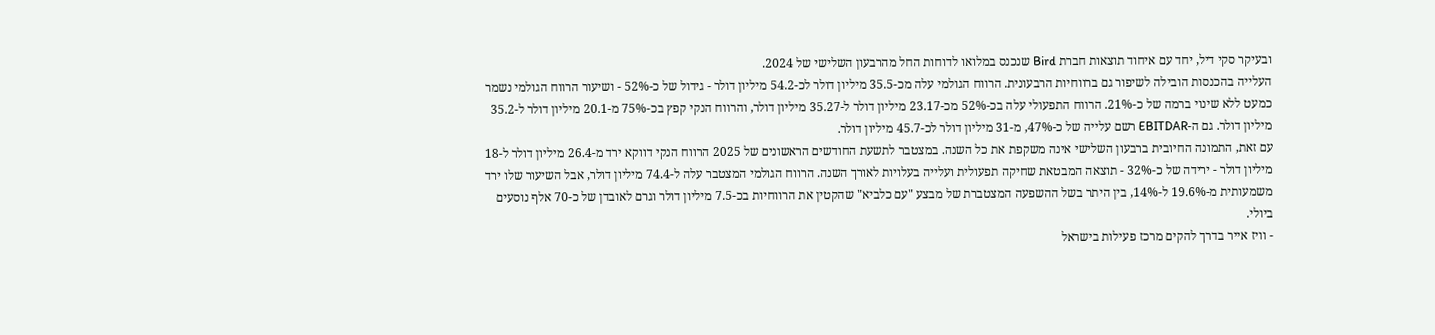ובעיקר סקי דיל, יחד עם איחוד תוצאות חברת Bird שנכנס במלואו לדוחות החל מהרבעון השלישי של 2024.
העלייה בהכנסות הובילה לשיפור גם ברווחיות הרבעונית. הרווח הגולמי עלה מכ-35.5 מיליון דולר לכ-54.2 מיליון דולר - גידול של כ-52% - ושיעור הרווח הגולמי נשמר כמעט ללא שינוי ברמה של כ-21%. הרווח התפעולי עלה בכ-52% מכ-23.17 מיליון דולר ל-35.27 מיליון דולר, והרווח הנקי קפץ בכ-75% מ-20.1 מיליון דולר ל-35.2 מיליון דולר. גם ה-EBITDAR רשם עלייה של כ-47%, מ-31 מיליון דולר לכ-45.7 מיליון דולר.
עם זאת, התמונה החיובית ברבעון השלישי אינה משקפת את כל השנה. במצטבר לתשעת החודשים הראשונים של 2025 הרווח הנקי דווקא ירד מ-26.4 מיליון דולר ל-18 מיליון דולר - ירידה של כ-32% - תוצאה המבטאת שחיקה תפעולית ועלייה בעלויות לאורך השנה. הרווח הגולמי המצטבר עלה ל-74.4 מיליון דולר, אבל השיעור שלו ירד משמעותית מ-19.6% ל-14%, בין היתר בשל ההשפעה המצטברת של מבצע "עם כלביא" שהקטין את הרווחיות בכ-7.5 מיליון דולר וגרם לאובדן של כ-70 אלף נוסעים ביולי.
- וויז אייר בדרך להקים מרכז פעילות בישראל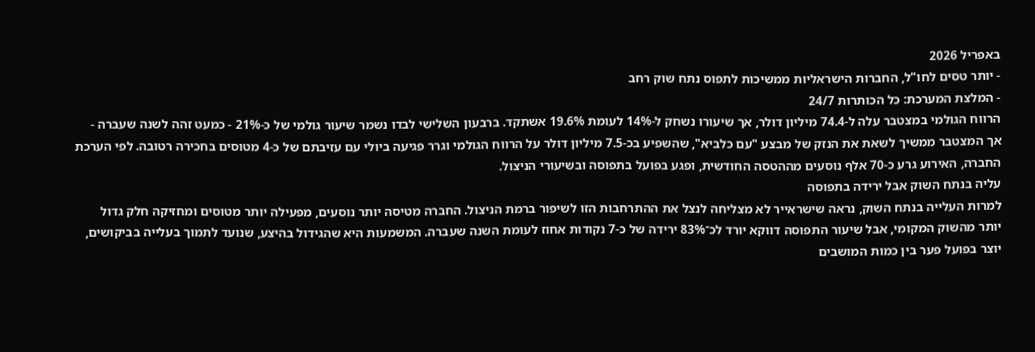באפריל 2026
- יותר טסים לחו"ל, החברות הישראליות ממשיכות לתפוס נתח שוק רחב
- המלצת המערכת: כל הכותרות 24/7
הרווח הגולמי במצטבר עלה ל-74.4 מיליון דולר, אך שיעורו נשחק ל-14% לעומת 19.6% אשתקד. ברבעון השלישי לבדו נשמר שיעור גולמי של כ-21% - כמעט זהה לשנה שעברה - אך המצטבר ממשיך לשאת את הנזק של מבצע "עם כלביא", שהשפיע בכ-7.5 מיליון דולר על הרווח הגולמי וגרר פגיעה ביולי עם עזיבתם של כ-4 מטוסים בחכירה רטובה. לפי הערכת החברה, האירוע גרע כ-70 אלף נוסעים מההטסה החודשית, ופגע בפועל בתפוסה ובשיעורי הניצול.
עליה בנתח השוק אבל ירידה בתפוסה
למרות העלייה בנתח השוק, נראה שישראייר לא מצליחה לנצל את ההתרחבות הזו לשיפור ברמת הניצול. החברה מטיסה יותר נוסעים, מפעילה יותר מטוסים ומחזיקה חלק גדול יותר מהשוק המקומי, אבל שיעור התפוסה דווקא יורד לכ־83% ירידה של כ-7 נקודות אחוז לעומת השנה שעברה. המשמעות היא שהגידול בהיצע, שנועד לתמוך בעלייה בביקושים, יוצר בפועל פער בין כמות המושבים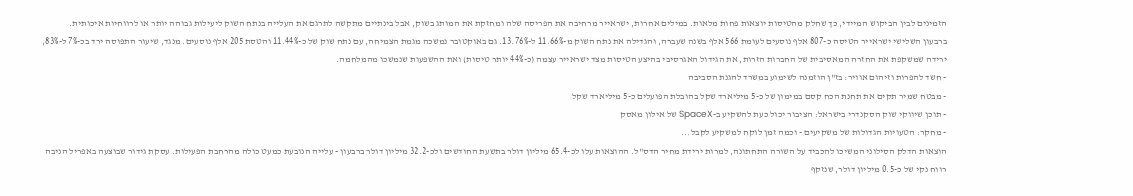הזמינים לבין הביקוש המיידי, כך שחלק מהטיסות יוצאות פחות מלאות. במילים אחרות, ישראייר מרחיבה את הפריסה שלה ומחזקת את המותג בשוק, אבל בינתיים מתקשה לתרגם את העלייה בנתח השוק ליעילות גבוהה יותר או לרווחיות איכותית.
ברבעון השלישי ישראייר הטיסה כ-807 אלף נוסעים לעומת 566 אלף בשנה שעברה, והגדילה את נתח השוק מ-11.66% ל-13.76%. גם באוקטובר נמשכה מגמת הצמיחה, עם נתח שוק של כ-11.44% והטסת 205 אלף נוסעים. מנגד, שיעור התפוסה ירד בכ-7% ל-83%, ירידה שמשקפת את החזרה המאסיבית של החברות הזרות, את הגידול האגרסיבי בהיצע הטיסות מצד ישראייר עצמה (כ-44% יותר טיסות) ואת ההשפעות שנמשכו מהמלחמה.
- חשד להפרות וזיהום אוויר: בז"ן הוזמנה לשימוע במשרד להגנת הסביבה
- מבטח שמיר תקים את תחנת הכח קסם במימון של כ-5 מיליארד שקל בהובלת הפועלים כ-5 מיליארד שקל
- תוכן שיווקי שוק הסקנדרי בישראל: הציבור יכול כעת להשקיע ב-SpaceX של אילון מאסק
- מחקר: הטעויות הגדולות של משקיעים - וכמה זמן לוקח למשקיע לקבל...
הוצאות הדלק הסילוני המשיכו להכביד על השורה התחתונה, למרות ירידת מחיר הדס"ל. ההוצאות עלו לכ-65.4 מיליון דולר בתשעת החודשים ולכ-32.2 מיליון דולר ברבעון - עלייה הנובעת כמעט כולה מהרחבת הפעילות. עסקת גידור שבוצעה באפריל הניבה רווח נקי של כ-0.5 מיליון דולר, שנזקף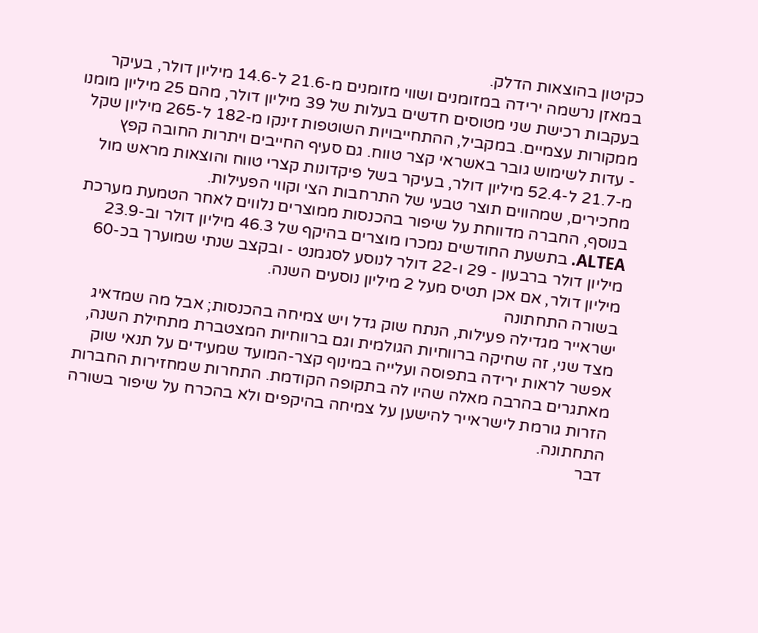כקיטון בהוצאות הדלק.
במאזן נרשמה ירידה במזומנים ושווי מזומנים מ-21.6 ל-14.6 מיליון דולר, בעיקר בעקבות רכישת שני מטוסים חדשים בעלות של 39 מיליון דולר, מהם 25 מיליון מומנו ממקורות עצמיים. במקביל, ההתחייבויות השוטפות זינקו מ-182 ל-265 מיליון שקל - עדות לשימוש גובר באשראי קצר טווח. גם סעיף החייבים ויתרות החובה קפץ מ-21.7 ל-52.4 מיליון דולר, בעיקר בשל פיקדונות קצרי טווח והוצאות מראש מול מחכירים, שמהווים תוצר טבעי של התרחבות הצי וקווי הפעילות.
בנוסף, החברה מדווחת על שיפור בהכנסות ממוצרים נלווים לאחר הטמעת מערכת ALTEA. בתשעת החודשים נמכרו מוצרים בהיקף של 46.3 מיליון דולר וב-23.9 מיליון דולר ברבעון - 29 ו-22 דולר לנוסע לסגמנט - ובקצב שנתי שמוערך בכ-60 מיליון דולר, אם אכן תטיס מעל 2 מיליון נוסעים השנה.
בשורה התחתונה
ישראייר מגדילה פעילות, הנתח שוק גדל ויש צמיחה בהכנסות; אבל מה שמדאיג מצד שני, זה שחיקה ברווחיות הגולמית וגם ברווחיות המצטברת מתחילת השנה, אפשר לראות ירידה בתפוסה ועלייה במינוף קצר-המועד שמעידים על תנאי שוק מאתגרים בהרבה מאלה שהיו לה בתקופה הקודמת. התחרות שמחזירות החברות הזרות גורמת לישראייר להישען על צמיחה בהיקפים ולא בהכרח על שיפור בשורה התחתונה.
דבר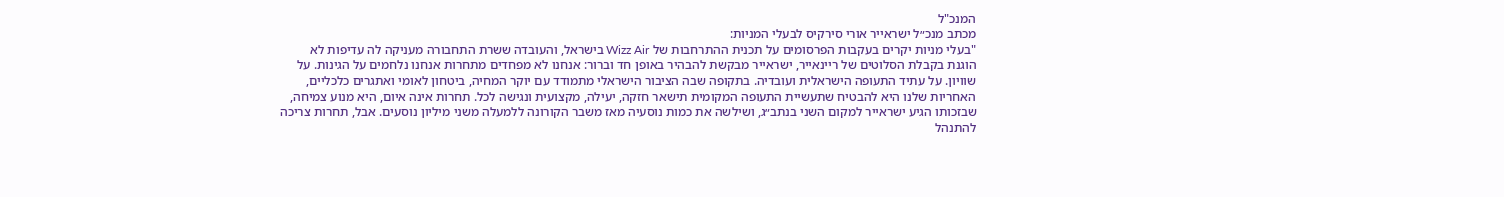המנכ"ל
מכתב מנכ״ל ישראייר אורי סירקיס לבעלי המניות:
"בעלי מניות יקרים בעקבות הפרסומים על תכנית ההתרחבות של Wizz Air בישראל, והעובדה ששרת התחבורה מעניקה לה עדיפות לא הוגנת בקבלת הסלוטים של ריינאייר, ישראייר מבקשת להבהיר באופן חד וברור: אנחנו לא מפחדים מתחרות אנחנו נלחמים על הגינות. על שוויון. על עתיד התעופה הישראלית ועובדיה. בתקופה שבה הציבור הישראלי מתמודד עם יוקר המחיה, ביטחון לאומי ואתגרים כלכליים, האחריות שלנו היא להבטיח שתעשיית התעופה המקומית תישאר חזקה, יעילה, מקצועית ונגישה לכל. תחרות אינה איום, היא מנוע צמיחה, שבזכותו הגיע ישראייר למקום השני בנתב״ג, ושילשה את כמות נוסעיה מאז משבר הקורונה ללמעלה משני מיליון נוסעים. אבל, תחרות צריכה להתנהל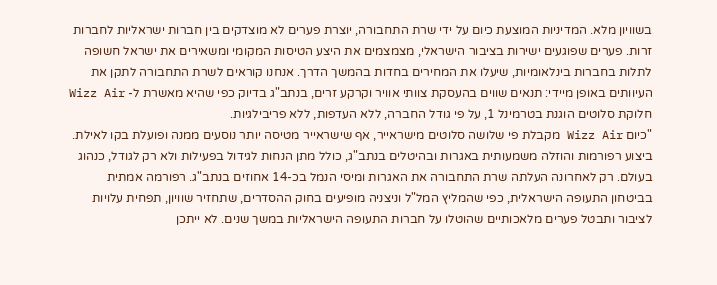בשוויון מלא. המדיניות המוצעת כיום על ידי שרת התחבורה, יוצרת פערים לא מוצדקים בין חברות ישראליות לחברות זרות. פערים שפוגעים ישירות בציבור הישראלי, מצמצמים את היצע הטיסות המקומי ומשאירים את ישראל חשופה לתלות בחברות בינלאומיות, שיעלו את המחירים בחדות בהמשך הדרך. אנחנו קוראים לשרת התחבורה לתקן את העיוותים באופן מיידי: תנאים שווים בהעסקת צוותי אוויר וקרקע זרים, בנתב"ג בדיוק כפי שהיא מאשרת ל- Wizz Air חלוקת סלוטים הוגנת בטרמינל 1, על פי גודל החברה, ללא העדפות, ללא פריבילגיות.
"כיום Wizz Air מקבלת פי שלושה סלוטים מישראייר, אף שישראייר מטיסה יותר נוסעים ממנה ופועלת בקו לאילת. ביצוע רפורמות והוזלה משמעותית באגרות ובהיטלים בנתב"ג, כולל מתן הנחות לגידול בפעילות ולא רק לגודל, כנהוג בעולם. רק לאחרונה העלתה שרת התחבורה את האגרות ומיסי הנמל בכ-14 אחוזים בנתב"ג. רפורמה אמתית בביטחון התעופה הישראלית, כפי שהמליץ המל"ל וניצניה מופיעים בחוק ההסדרים, שתחזיר שוויון, תפחית עלויות לציבור ותבטל פערים מלאכותיים שהוטלו על חברות התעופה הישראליות במשך שנים. לא ייתכן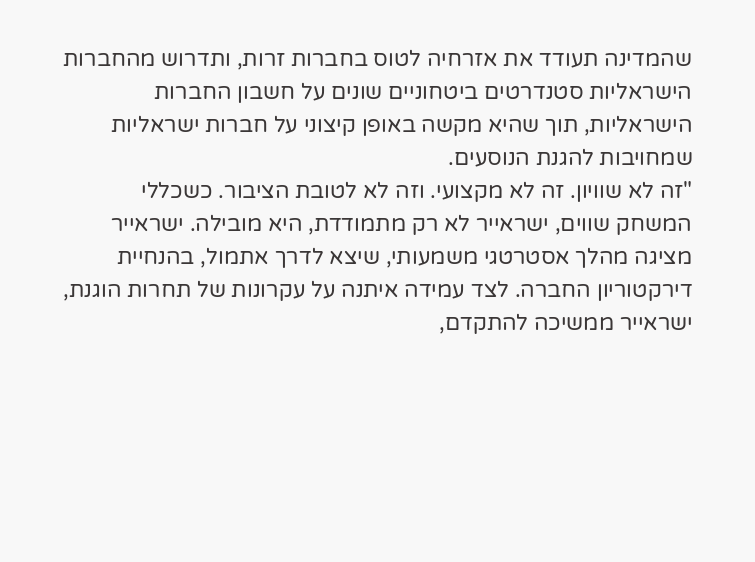שהמדינה תעודד את אזרחיה לטוס בחברות זרות, ותדרוש מהחברות הישראליות סטנדרטים ביטחוניים שונים על חשבון החברות הישראליות, תוך שהיא מקשה באופן קיצוני על חברות ישראליות שמחויבות להגנת הנוסעים.
"זה לא שוויון. זה לא מקצועי. וזה לא לטובת הציבור. כשכללי המשחק שווים, ישראייר לא רק מתמודדת, היא מובילה. ישראייר מציגה מהלך אסטרטגי משמעותי, שיצא לדרך אתמול, בהנחיית דירקטוריון החברה. לצד עמידה איתנה על עקרונות של תחרות הוגנת, ישראייר ממשיכה להתקדם,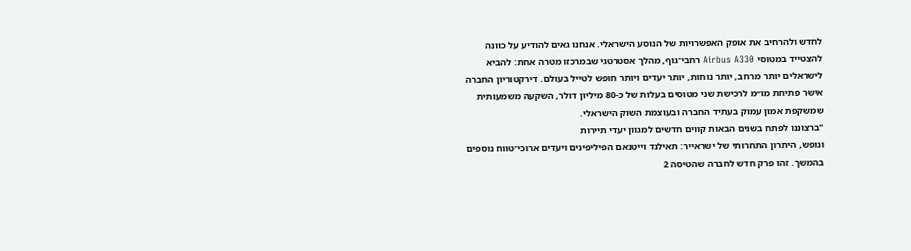לחדש ולהרחיב את אופק האפשרויות של הנוסע הישראלי. אנחנו גאים להודיע על כוונה להצטייד במטוסי Airbus A330 רחבי־גוף, מהלך אסטרטגי שבמרכזו מטרה אחת: להביא לישראלים יותר מרחב, יותר נוחות, יותר יעדים ויותר חופש לטייל בעולם. דירקטוריון החברה אישר פתיחת מו״מ לרכישת שני מטוסים בעלות של כ-80 מיליון דולר, השקעה משמעותית שמשקפת אמון עמוק בעתיד החברה ובעוצמת השוק הישראלי.
"ברצוננו לפתח בשנים הבאות קווים חדשים למגוון יעדי תיירות
ונופש, היתרון התחרותי של ישראייר: תאילנד וייטנאם הפיליפינים ויעדים ארוכי־טווח נוספים בהמשך. זהו פרק חדש לחברה שהטיסה 2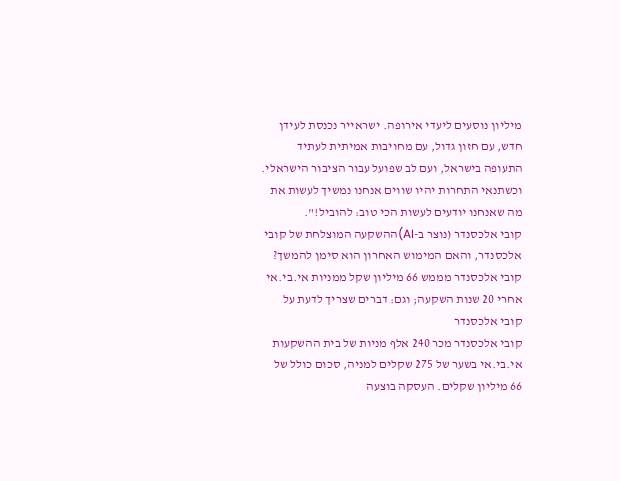מיליון נוסעים ליעדי אירופה. ישראייר נכנסת לעידן חדש, עם חזון גדול, עם מחויבות אמיתית לעתיד התעופה בישראל, ועם לב שפועל עבור הציבור הישראלי.
וכשתנאי התחרות יהיו שווים אנחנו נמשיך לעשות את מה שאנחנו יודעים לעשות הכי טוב: להוביל!".
קובי אלכסנדר (נוצר ב-AI)ההשקעה המוצלחת של קובי אלכסנדר, והאם המימוש האחרון הוא סימן להמשך?
קובי אלכסנדר מממש 66 מיליון שקל ממניות אי.בי.אי אחרי 20 שנות השקעה; וגם: דברים שצריך לדעת על קובי אלכסנדר
קובי אלכסנדר מכר 240 אלף מניות של בית ההשקעות אי.בי.אי בשער של 275 שקלים למניה, סכום כולל של 66 מיליון שקלים. העסקה בוצעה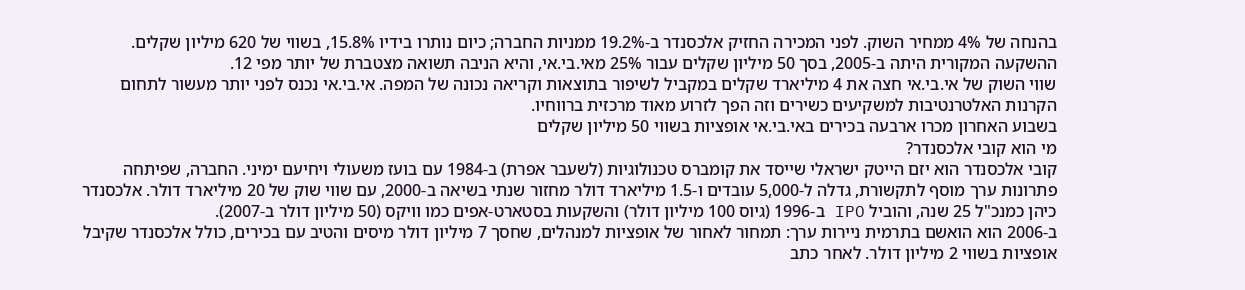בהנחה של 4% ממחיר השוק. לפני המכירה החזיק אלכסנדר ב-19.2% ממניות החברה; כיום נותרו בידיו 15.8%, בשווי של 620 מיליון שקלים. ההשקעה המקורית היתה ב-2005, בסך 50 מיליון שקלים עבור 25% מאי.בי.אי, והיא הניבה תשואה מצטברת של יותר מפי 12.
שווי השוק של אי.בי.אי חצה את 4 מיליארד שקלים במקביל לשיפור בתוצאות וקריאה נכונה של המפה. אי.בי.אי נכנס לפני יותר מעשור לתחום הקרנות האלטרנטיבות למשקיעים כשירים וזה הפך לזרוע מאוד מרכזית ברווחיו.
בשבוע האחרון מכרו ארבעה בכירים באי.בי.אי אופציות בשווי 50 מיליון שקלים
מי הוא קובי אלכסנדר?
קובי אלכסנדר הוא יזם הייטק ישראלי שייסד את קומברס טכנולוגיות (לשעבר אפרת) ב-1984 עם בועז משעולי ויחיעם ימיני. החברה, שפיתחה פתרונות ערך מוסף לתקשורת, גדלה ל-5,000 עובדים ו-1.5 מיליארד דולר מחזור שנתי בשיאה ב-2000, עם שווי שוק של 20 מיליארד דולר. אלכסנדר כיהן כמנכ"ל 25 שנה, והוביל IPO ב-1996 (גיוס 100 מיליון דולר) והשקעות בסטארט-אפים כמו וויקס (50 מיליון דולר ב-2007).
ב-2006 הוא הואשם בתרמית ניירות ערך: תמחור לאחור של אופציות למנהלים, שחסך 7 מיליון דולר מיסים והטיב עם בכירים, כולל אלכסנדר שקיבל אופציות בשווי 2 מיליון דולר. לאחר כתב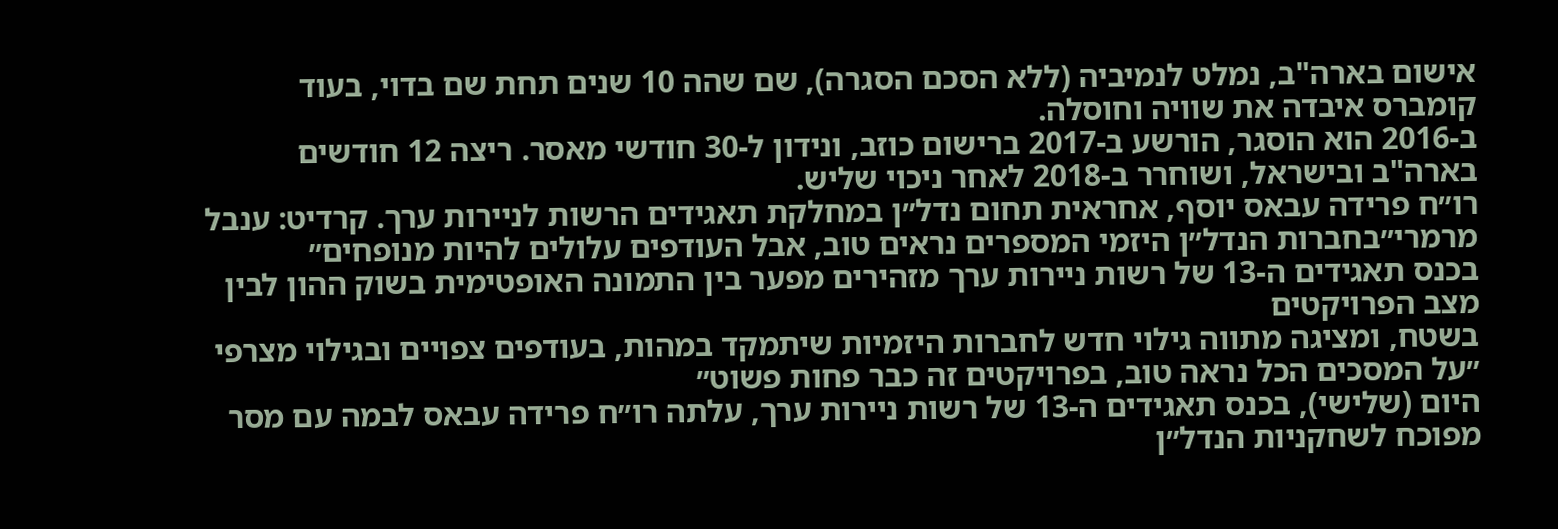אישום בארה"ב, נמלט לנמיביה (ללא הסכם הסגרה), שם שהה 10 שנים תחת שם בדוי, בעוד קומברס איבדה את שוויה וחוסלה.
ב-2016 הוא הוסגר, הורשע ב-2017 ברישום כוזב, ונידון ל-30 חודשי מאסר. ריצה 12 חודשים בארה"ב ובישראל, ושוחרר ב-2018 לאחר ניכוי שליש.
רו״ח פרידה עבאס יוסף, אחראית תחום נדל״ן במחלקת תאגידים הרשות לניירות ערך. קרדיט: ענבל מרמרי״בחברות הנדל״ן היזמי המספרים נראים טוב, אבל העודפים עלולים להיות מנופחים״
בכנס תאגידים ה-13 של רשות ניירות ערך מזהירים מפער בין התמונה האופטימית בשוק ההון לבין מצב הפרויקטים
בשטח, ומציגה מתווה גילוי חדש לחברות היזמיות שיתמקד במהות, בעודפים צפויים ובגילוי מצרפי
״על המסכים הכל נראה טוב, בפרויקטים זה כבר פחות פשוט״
היום (שלישי), בכנס תאגידים ה-13 של רשות ניירות ערך, עלתה רו״ח פרידה עבאס לבמה עם מסר מפוכח לשחקניות הנדל״ן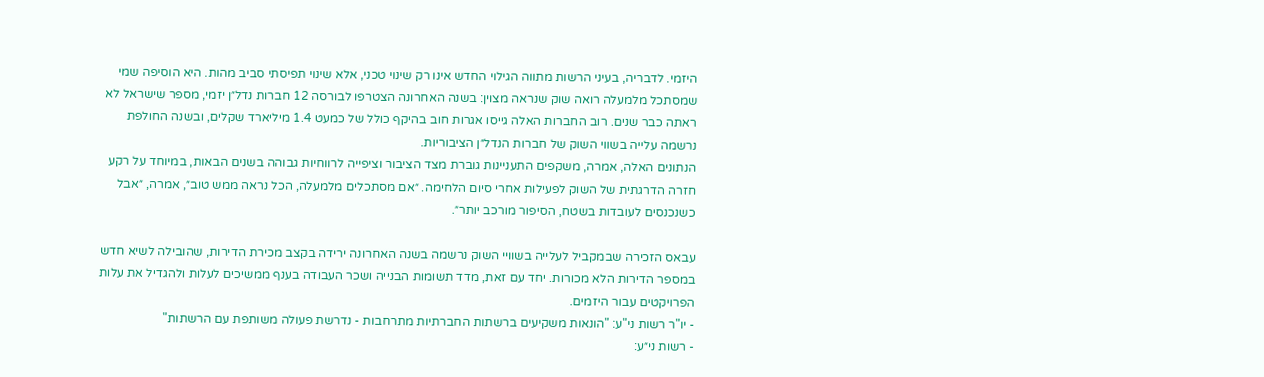היזמי. לדבריה, בעיני הרשות מתווה הגילוי החדש אינו רק שינוי טכני, אלא שינוי תפיסתי סביב מהות. היא הוסיפה שמי שמסתכל מלמעלה רואה שוק שנראה מצוין: בשנה האחרונה הצטרפו לבורסה 12 חברות נדל״ן יזמי, מספר שישראל לא ראתה כבר שנים. רוב החברות האלה גייסו אגרות חוב בהיקף כולל של כמעט 1.4 מיליארד שקלים, ובשנה החולפת נרשמה עלייה בשווי השוק של חברות הנדל״ן הציבוריות.
הנתונים האלה, אמרה, משקפים התעניינות גוברת מצד הציבור וציפייה לרווחיות גבוהה בשנים הבאות, במיוחד על רקע חזרה הדרגתית של השוק לפעילות אחרי סיום הלחימה. ״אם מסתכלים מלמעלה, הכל נראה ממש טוב״, אמרה, ״אבל כשנכנסים לעובדות בשטח, הסיפור מורכב יותר״.

עבאס הזכירה שבמקביל לעלייה בשוויי השוק נרשמה בשנה האחרונה ירידה בקצב מכירת הדירות, שהובילה לשיא חדש במספר הדירות הלא מכורות. יחד עם זאת, מדד תשומות הבנייה ושכר העבודה בענף ממשיכים לעלות ולהגדיל את עלות הפרויקטים עבור היזמים.
- יו"ר רשות ני"ע: "הונאות משקיעים ברשתות החברתיות מתרחבות - נדרשת פעולה משותפת עם הרשתות"
- רשות ני״ע: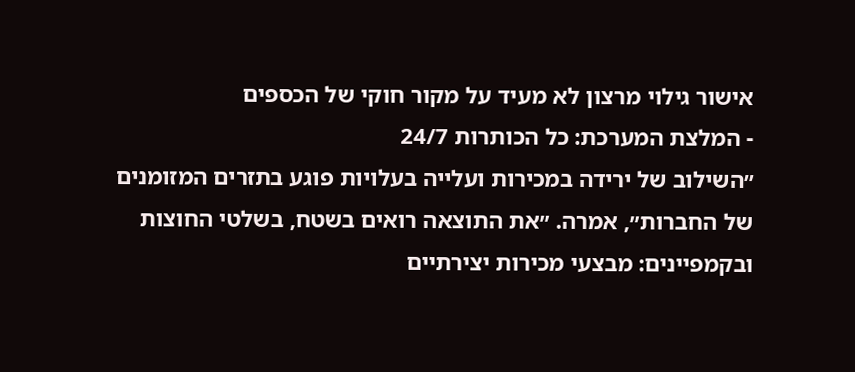אישור גילוי מרצון לא מעיד על מקור חוקי של הכספים
- המלצת המערכת: כל הכותרות 24/7
״השילוב של ירידה במכירות ועלייה בעלויות פוגע בתזרים המזומנים של החברות״, אמרה. ״את התוצאה רואים בשטח, בשלטי החוצות ובקמפיינים: מבצעי מכירות יצירתיים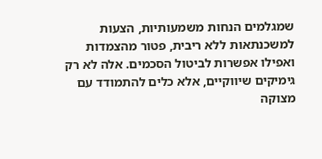שמגלמים הנחות משמעותיות, הצעות למשכנתאות ללא ריבית, פטור מהצמדות ואפילו אפשרות לביטול הסכמים. אלה לא רק גימיקים שיווקיים, אלא כלים להתמודד עם מצוקה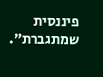פיננסית שמתגברת״.